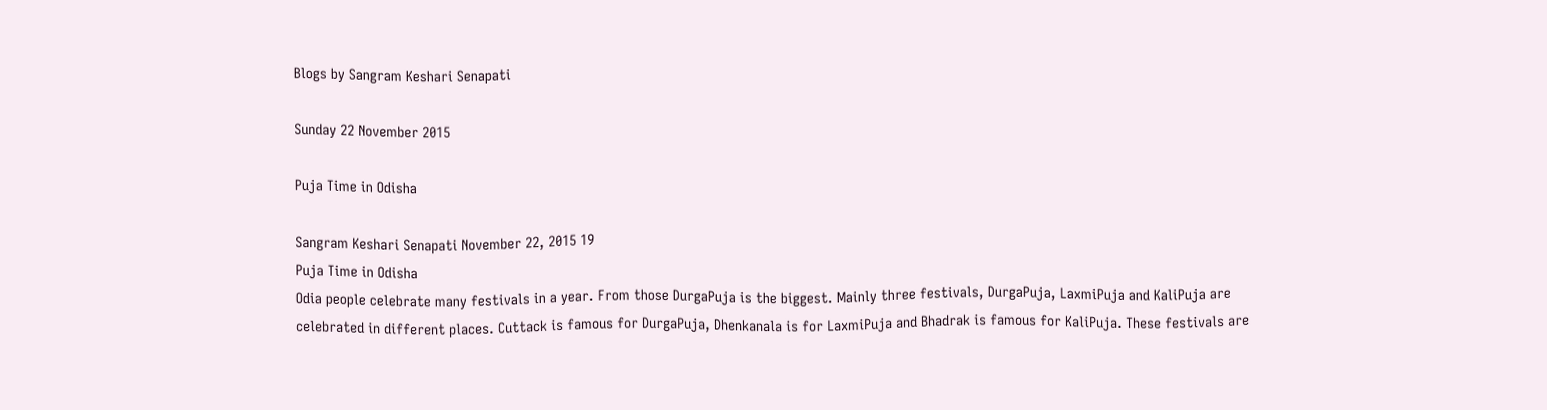Blogs by Sangram Keshari Senapati

Sunday 22 November 2015

Puja Time in Odisha

Sangram Keshari Senapati November 22, 2015 19
Puja Time in Odisha
Odia people celebrate many festivals in a year. From those DurgaPuja is the biggest. Mainly three festivals, DurgaPuja, LaxmiPuja and KaliPuja are celebrated in different places. Cuttack is famous for DurgaPuja, Dhenkanala is for LaxmiPuja and Bhadrak is famous for KaliPuja. These festivals are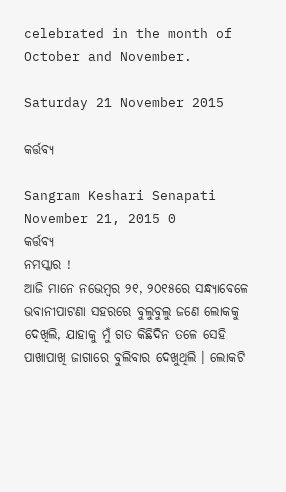celebrated in the month of October and November.

Saturday 21 November 2015

କର୍ତ୍ତବ୍ୟ

Sangram Keshari Senapati November 21, 2015 0
କର୍ତ୍ତବ୍ୟ
ନମସ୍କାର !
ଆଜି ମାନେ ନଭେମ୍ବର ୨୧, ୨୦୧୫ରେ ସନ୍ଧ୍ୟାବେଳେ ଭବାନୀପାଟଣା ସ‌ହରରେ ବୁଲୁବୁଲୁ ଜଣେ ଲୋକ‌କୁ ଦେଖିଲି, ଯାହାକୁ ମୁଁ ଗତ କିଛିଦିନ ତଳେ ସେହି ପାଖାପାଖି ଜାଗାରେ ବୁଲିବାର ଦେଖୁଥିଲି । ଲୋକଟି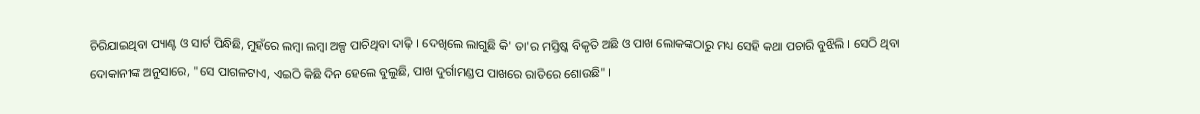ଚିରିଯାଇଥିବା ପ୍ୟାଣ୍ଟ ଓ ସାର୍ଟ ପିନ୍ଧିଛି, ମୁହଁରେ ଲମ୍ବା ଲମ୍ବା ଅଳ୍ପ ପାଚିଥିବା ଦାଢ଼ି । ଦେଖିଲେ ଲାଗୁଛି କି' ତା'ର ମସ୍ତିଷ୍କ ବିକୃତି ଅଛି ଓ ପାଖ ଲୋକଙ୍କଠାରୁ ମଧ୍ୟ ସେହି କଥା ପଚାରି ବୁଝିଲି । ସେଠି ଥିବା ଦୋକାନୀଙ୍କ ଅନୁସାରେ, "ସେ ପାଗଳଟାଏ, ଏଇଠି କିଛି ଦିନ ହେଲେ ବୁଲୁଛି, ପାଖ ଦୁର୍ଗାମଣ୍ଡପ ପାଖରେ ରାତିରେ ଶୋଉଛି" ।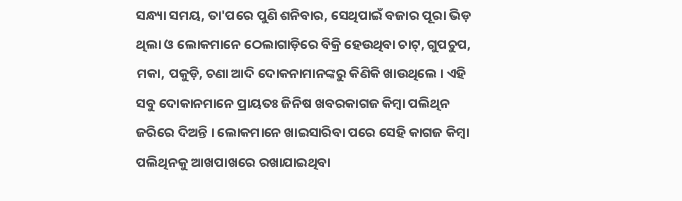ସନ୍ଧ୍ୟା ସମୟ, ତା'ପରେ ପୁଣି ଶନିବାର, ସେଥିପାଇଁ ବଜାର ପୂରା ଭିଡ଼ ଥିଲା ଓ ଲୋକମାନେ ଠେଲାଗାଡ଼ିରେ ବିକ୍ରି ହେଉଥିବା ଚାଟ୍, ଗୁପଚୁପ, ମକା, ପକୁଡ଼ି, ଚଣା ଆଦି ଦୋକନାମାନଙ୍କରୁ କିଣିକି ଖାଉଥିଲେ । ଏହି ସବୁ ଦୋକାନମାନେ ପ୍ରାୟତଃ ଜିନିଷ ଖବରକାଗଜ କିମ୍ବା ପଲିଥିନ ଜରିରେ ଦିଅନ୍ତି । ଲୋକମାନେ ଖାଇସାରିବା ପରେ ସେହି କାଗଜ କିମ୍ବା ପଲିଥିନ‌କୁ ଆଖପାଖରେ ରଖାଯାଇଥିବା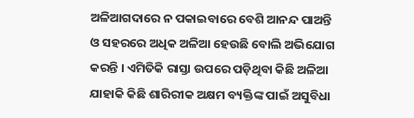ଅଳିଆଗଦାରେ ନ ପକାଇବାରେ ବେଶି ଆନନ୍ଦ ପାଅନ୍ତି ଓ ସ‌ହରରେ ଅଧିକ ଅଳିଆ ହେଉଛି ବୋଲି ଅଭିଯୋଗ କରନ୍ତି । ଏମିତିକି ରାସ୍ତା ଉପରେ ପଡ଼ିଥିବା କିଛି ଅଳିଆ ଯାହାକି କିଛି ଶାରିରୀକ ଅକ୍ଷମ ବ୍ୟକ୍ତିଙ୍କ ପାଇଁ ଅସୁବିଧା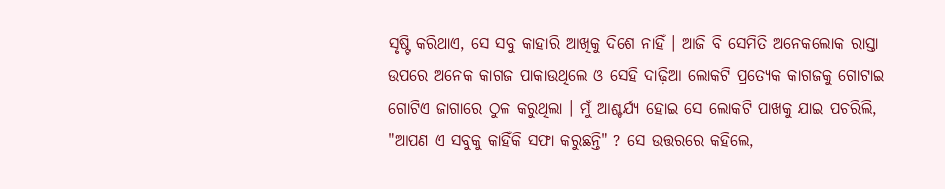ସୃଷ୍ଟି କରିଥାଏ, ସେ ସବୁ କାହାରି ଆଖିକୁ ଦିଶେ ନାହିଁ । ଆଜି ବି ସେମିତି ଅନେକଲୋକ ରାସ୍ତା ଉପରେ ଅନେକ କାଗଜ ପାକାଉଥିଲେ ଓ ସେହି ଦାଢ଼ିଆ ଲୋକଟି ପ୍ରତ୍ୟେକ କାଗଜକୁ ଗୋଟାଇ ଗୋଟିଏ ଜାଗାରେ ଠୁଳ କରୁଥିଲା । ମୁଁ ଆଶ୍ଚର୍ଯ୍ୟ ହୋଇ ସେ ଲୋକଟି ପାଖକୁ ଯାଇ ପଚରିଲି, "ଆପଣ ଏ ସବୁକୁ କାହିଁକି ସଫା କରୁଛନ୍ତି" ? ସେ ଉତ୍ତରରେ କ‌ହିଲେ,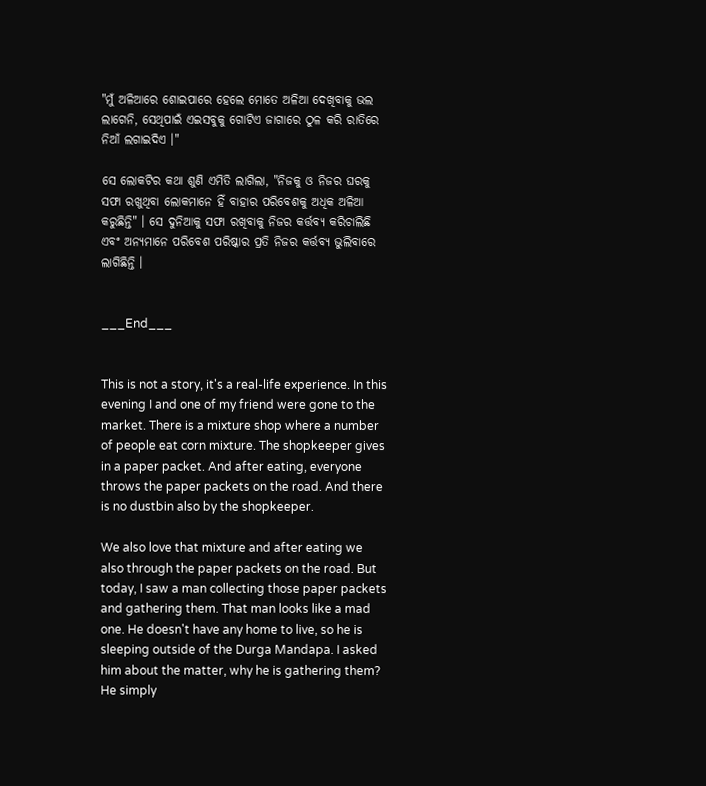"ମୁଁ ଅଳିଆରେ ଶୋଇପାରେ ହେଲେ ମୋତେ ଅଳିଆ ଦେଖିବାକୁ ଭଲ ଲାଗେନି, ସେଥିପାଇଁ ଏଇସବୁକୁ ଗୋଟିଏ ଜାଗାରେ ଠୁଳ କରି ରାତିରେ ନିଆଁ ଲଗାଇଦିଏ ।"

ସେ ଲୋକଟିର କଥା ଶୁଣି ଏମିତି ଲାଗିଲା, "ନିଜକୁ ଓ ନିଜର ଘରକୁ ସଫା ରଖୁଥିବା ଲୋକମାନେ ହିଁ ବାହାର ପରିବେଶକୁ ଅଧିକ ଅଳିଆ କରୁଛିନ୍ତି" । ସେ ଦୁନିଆକୁ ସଫା ରଖିବାକୁ ନିଜର କର୍ତ୍ତବ୍ୟ କରିଚାଲିଛି ଏବଂ ଅନ୍ୟମାନେ ପରିବେଶ ପରିଷ୍କାର ପ୍ରତି ନିଜର କର୍ତ୍ତବ୍ୟ ଭୁଲିବାରେ ଲାଗିଛିନ୍ତି ।


___End___


This is not a story, it's a real-life experience. In this evening I and one of my friend were gone to the market. There is a mixture shop where a number of people eat corn mixture. The shopkeeper gives in a paper packet. And after eating, everyone throws the paper packets on the road. And there is no dustbin also by the shopkeeper.

We also love that mixture and after eating we also through the paper packets on the road. But today, I saw a man collecting those paper packets and gathering them. That man looks like a mad one. He doesn't have any home to live, so he is sleeping outside of the Durga Mandapa. I asked him about the matter, why he is gathering them? He simply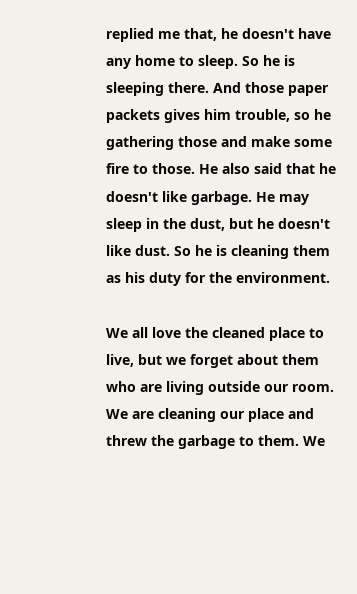replied me that, he doesn't have any home to sleep. So he is sleeping there. And those paper packets gives him trouble, so he gathering those and make some fire to those. He also said that he doesn't like garbage. He may sleep in the dust, but he doesn't like dust. So he is cleaning them as his duty for the environment.

We all love the cleaned place to live, but we forget about them who are living outside our room. We are cleaning our place and threw the garbage to them. We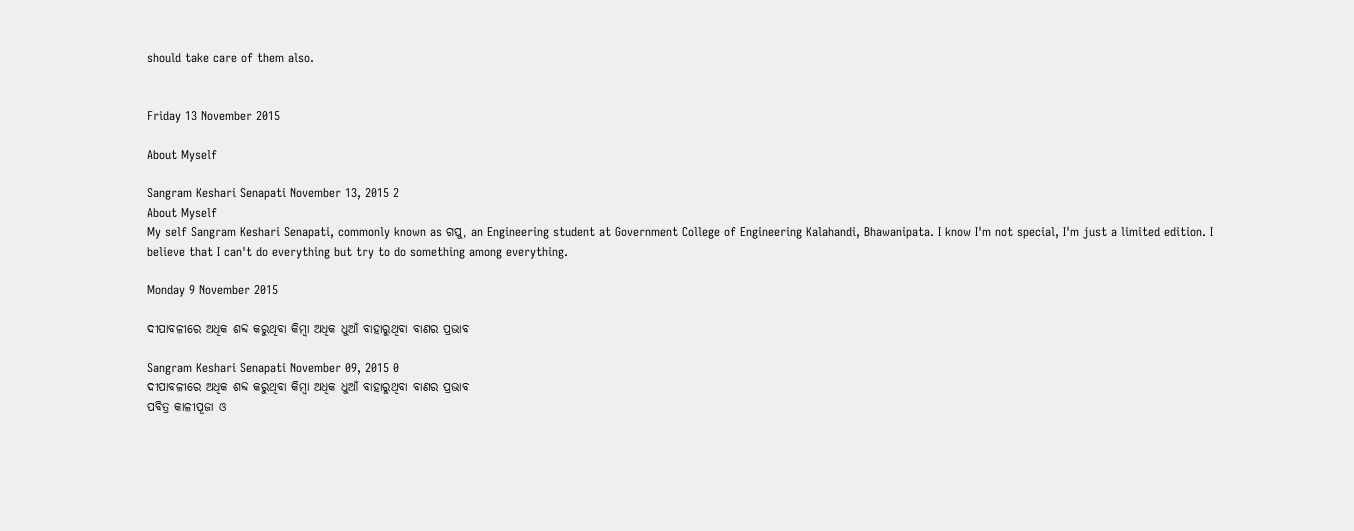should take care of them also.


Friday 13 November 2015

About Myself

Sangram Keshari Senapati November 13, 2015 2
About Myself
My self Sangram Keshari Senapati, commonly known as ଗପୁ, an Engineering student at Government College of Engineering Kalahandi, Bhawanipata. I know I'm not special, I'm just a limited edition. I believe that I can't do everything but try to do something among everything.

Monday 9 November 2015

ଦୀପାବଳୀରେ ଅଧିକ ଶବ୍ଦ କରୁଥିବା କିମ୍ବା ଅଧିକ ଧୁଆଁ ବାହାରୁଥିବା ବାଣର ପ୍ରଭାବ

Sangram Keshari Senapati November 09, 2015 0
ଦୀପାବଳୀରେ ଅଧିକ ଶବ୍ଦ କରୁଥିବା କିମ୍ବା ଅଧିକ ଧୁଆଁ ବାହାରୁଥିବା ବାଣର ପ୍ରଭାବ
ପବିତ୍ର କାଳୀପୂଜା ଓ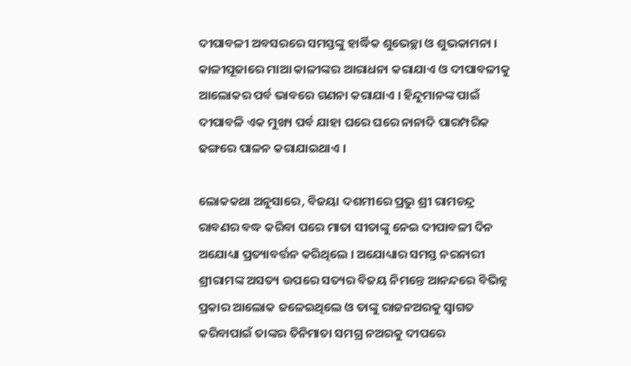ଦୀପାବଳୀ ଅବସରରେ ସମସ୍ତଙ୍କୁ ହାର୍ଦ୍ଧିକ ଶୁଭେଚ୍ଛା ଓ ଶୁଭକାମନା । କାଳୀପୂଜାରେ ମାଆ କାଳୀଙ୍କର ଆରାଧନା କରାଯାଏ ଓ ଦୀପାବଳୀକୁ ଆଲୋକର ପର୍ବ ଭାବରେ ଗଣନା କରାଯାଏ । ହିନ୍ଦୁମାନଙ୍କ ପାଇଁ ଦୀପାବଳି ଏକ ମୁଖ୍ୟ ପର୍ବ ଯାହା ଘରେ ଘରେ ନାନାଦି ପାରମ୍ପରିକ ଢଙ୍ଗରେ ପାଳନ କରାଯାଇଥାଏ ।

ଲୋକ‌କଥା ଅନୁସାରେ, ବିଜୟା ଦଶମୀରେ ପ୍ରଭୁ ଶ୍ରୀ ରାମଚନ୍ଦ୍ର ରାବଣର ବଦ୍ଧ କରିବା ପରେ ମାତା ସୀତାଙ୍କୁ ନେଇ ଦୀପାବଳୀ ଦିନ ଅଯୋଧ୍ୟା ପ୍ରତ୍ୟାବର୍ତ୍ତନ କରିଥିଲେ । ଅଯୋଧ୍ୟାର ସମସ୍ତ ନରନାରୀ ଶ୍ରୀରାମଙ୍କ ଅସତ୍ୟ ଉପରେ ସତ୍ୟର ବିଜୟ ନିମନ୍ତେ ଆନନ୍ଦରେ ବିଭିନ୍ନ ପ୍ରକାର ଆଲୋକ ଜଳେଇଥିଲେ ଓ ତାଙ୍କୁ ରାଜନଅରକୁ ସ୍ୱାଗତ କରିବାପାଇଁ ତାଙ୍କର ତିନିମାତା ସମଗ୍ର ନଅରକୁ ଦୀପରେ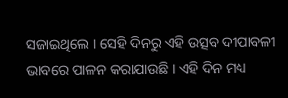ସଜାଇଥିଲେ । ସେହି ଦିନରୁ ଏହି ଉତ୍ସବ ଦୀପାବଳୀ ଭାବରେ ପାଳନ କରାଯାଉଛି । ଏହି ଦିନ ମଧ୍ୟ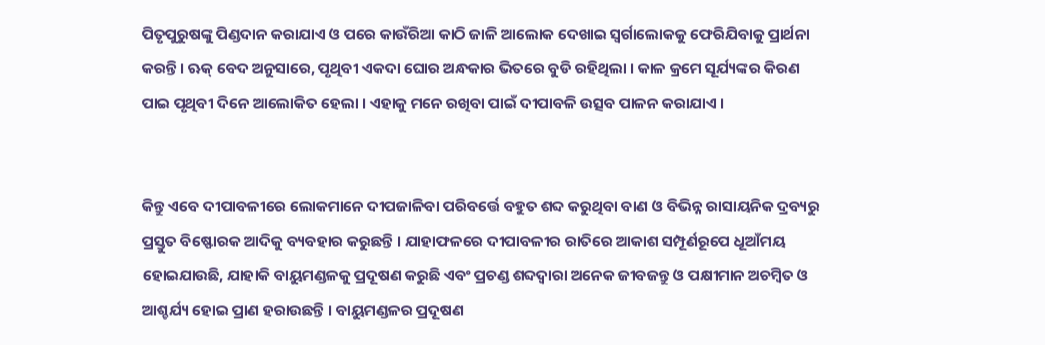ପିତୃପୁରୁଷଙ୍କୁ ପିଣ୍ଡଦାନ କରାଯାଏ ଓ ପରେ କାଉଁରିଆ କାଠି ଜାଳି ଆଲୋକ ଦେଖାଇ ସ୍ୱର୍ଗାଲୋକ‌କୁ ଫେରିଯିବାକୁ ପ୍ରାର୍ଥନା କରନ୍ତି । ଋକ୍ ବେଦ ଅନୁସାରେ, ପୃଥିବୀ ଏକଦା ଘୋର ଅନ୍ଧକାର ଭିତରେ ବୁଡି ରହିଥିଲା । କାଳ କ୍ରମେ ସୂର୍ଯ୍ୟଙ୍କର କିରଣ ପାଇ ପୃଥିବୀ ଦିନେ ଆଲୋକିତ ହେଲା । ଏହାକୁ ମନେ ରଖିବା ପାଇଁ ଦୀପାବଳି ଉତ୍ସବ ପାଳନ କରାଯାଏ ।


କିନ୍ତୁ ଏବେ ଦୀପାବଳୀରେ ଲୋକମାନେ ଦୀପଜାଳିବା ପରିବର୍ତ୍ତେ ବ‌ହୁତ ଶବ୍ଦ କରୁଥିବା ବାଣ ଓ ବିଭିନ୍ନ ରାସାୟନିକ ଦ୍ରବ୍ୟରୁ ପ୍ରସ୍ତୁତ ବିଷ୍ଫୋରକ ଆଦିକୁ ବ୍ୟବ‌ହାର କରୁଛନ୍ତି । ଯାହାଫଳରେ ଦୀପାବଳୀର ରାତିରେ ଆକାଶ ସମ୍ପୂର୍ଣରୂପେ ଧୂଆଁମୟ ହୋଇଯାଉଛି, ଯାହାକି ବାୟୁମଣ୍ଡଳକୁ ପ୍ରଦୂଷଣ କରୁଛି ଏବଂ ପ୍ରଚଣ୍ଡ ଶବ୍ଦ‌ଦ୍ୱାରା ଅନେକ ଜୀବଜନ୍ତୁ ଓ ପକ୍ଷୀମାନ ଅଚମ୍ବିତ ଓ ଆଶ୍ଚର୍ଯ୍ୟ ହୋଇ ପ୍ରାଣ ହରାଉଛନ୍ତି । ବାୟୁମଣ୍ଡଳର ପ୍ରଦୂଷଣ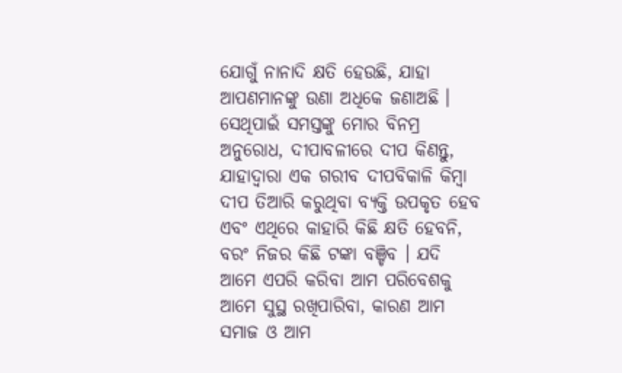ଯୋଗୁଁ ନାନାଦି କ୍ଷତି ହେଉଛି, ଯାହା ଆପଣମାନଙ୍କୁ ଉଣା ଅଧିକେ ଜଣାଅଛି । ସେଥିପାଇଁ ସମସ୍ତଙ୍କୁ ମୋର ବିନମ୍ର ଅନୁରୋଧ, ଦୀପାବଳୀରେ ଦୀପ କିଣନ୍ତୁ, ଯାହାଦ୍ୱାରା ଏକ ଗରୀବ ଦୀପବିକାଳି କିମ୍ବା ଦୀପ ତିଆରି କରୁଥିବା ବ୍ୟକ୍ତି ଉପକୃତ ହେବ ଏବଂ ଏଥିରେ କାହାରି କିଛି କ୍ଷତି ହେବନି, ବରଂ ନିଜର କିଛି ଟଙ୍କା ବଞ୍ଚିବ । ଯଦି ଆମେ ଏପରି କରିବା ଆମ ପରିବେଶକୁ ଆମେ ସୁସ୍ଥ ରଖିପାରିବା, କାରଣ ଆମ ସମାଜ ଓ ଆମ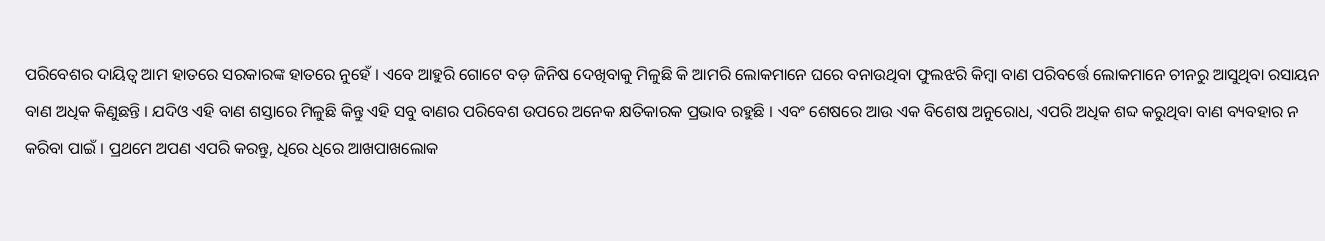ପରିବେଶର ଦାୟିତ୍ୱ ଆମ ହାତରେ ସରକାରଙ୍କ ହାତରେ ନୁହେଁ । ଏବେ ଆହୁରି ଗୋଟେ ବଡ଼ ଜିନିଷ ଦେଖିବାକୁ ମିଳୁଛି କି ଆମରି ଲୋକମାନେ ଘରେ ବନାଉଥିବା ଫୁଲଝରି କିମ୍ବା ବାଣ ପରିବର୍ତ୍ତେ ଲୋକମାନେ ଚୀନରୁ ଆସୁଥିବା ରସାୟନ ବାଣ ଅଧିକ କିଣୁଛନ୍ତି । ଯଦିଓ ଏହି ବାଣ ଶସ୍ତାରେ ମିଳୁଛି କିନ୍ତୁ ଏହି ସବୁ ବାଣର ପରିବେଶ ଉପରେ ଅନେକ କ୍ଷତିକାରକ ପ୍ରଭାବ ରହୁଛି । ଏବଂ ଶେଷରେ ଆଉ ଏକ ବିଶେଷ ଅନୁରୋଧ, ଏପରି ଅଧିକ ଶବ୍ଦ କରୁଥିବା ବାଣ ବ୍ୟବ‌ହାର ନ କରିବା ପାଇଁ । ପ୍ରଥମେ ଅପଣ ଏପରି କରନ୍ତୁ, ଧିରେ ଧିରେ ଆଖପାଖଲୋକ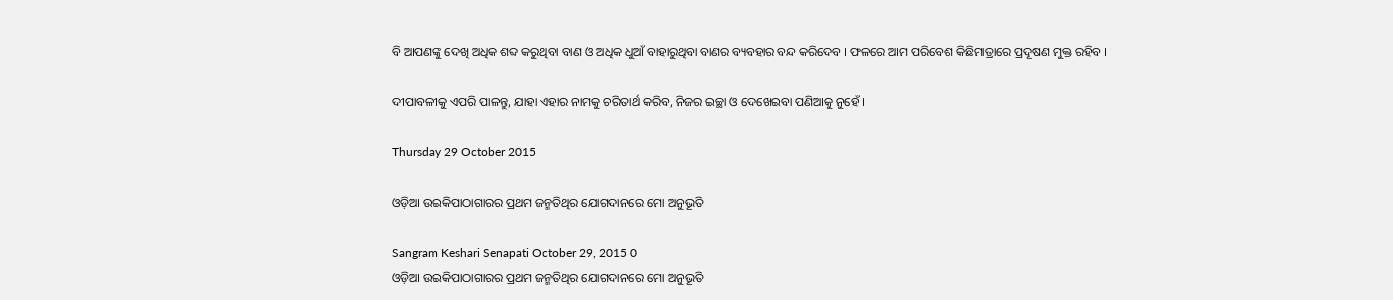ବି ଆପଣଙ୍କୁ ଦେଖି ଅଧିକ ଶବ୍ଦ କରୁଥିବା ବାଣ ଓ ଅଧିକ ଧୁଆଁ ବାହାରୁଥିବା ବାଣର ବ୍ୟବ‌ହାର ବନ୍ଦ କରିଦେବ । ଫଳରେ ଆମ ପରିବେଶ କିଛିମାତ୍ରାରେ ପ୍ରଦୂଷଣ ମୁକ୍ତ ରହିବ ।

ଦୀପାବଳୀକୁ ଏପରି ପାଳନ୍ତୁ, ଯାହା ଏହାର ନାମକୁ ଚରିତାର୍ଥ କରିବ, ନିଜର ଇଚ୍ଛା ଓ ଦେଖେଇବା ପଣିଆକୁ ନୁହେଁ ।

Thursday 29 October 2015

ଓଡ଼ିଆ ଉଇକିପାଠାଗାରର ପ୍ରଥମ ଜନ୍ମତିଥିର ଯୋଗଦାନରେ ମୋ ଅନୁଭୂତି

Sangram Keshari Senapati October 29, 2015 0
ଓଡ଼ିଆ ଉଇକିପାଠାଗାରର ପ୍ରଥମ ଜନ୍ମତିଥିର ଯୋଗଦାନରେ ମୋ ଅନୁଭୂତି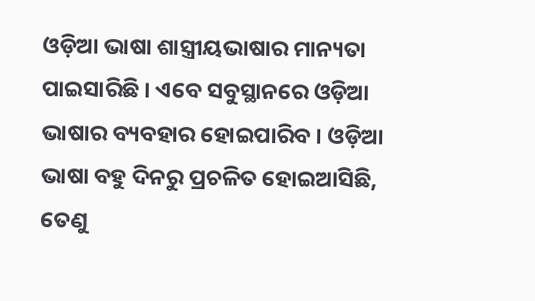ଓଡ଼ିଆ ଭାଷା ଶାସ୍ତ୍ରୀୟଭାଷାର ମାନ୍ୟତା ପାଇସାରିଛି । ଏବେ ସବୁସ୍ଥାନରେ ଓଡ଼ିଆ ଭାଷାର ବ୍ୟବ‌ହାର ହୋଇପାରିବ । ଓଡ଼ିଆ ଭାଷା ବ‌ହୁ ଦିନରୁ ପ୍ରଚଳିତ ହୋଇଆସିଛି, ତେଣୁ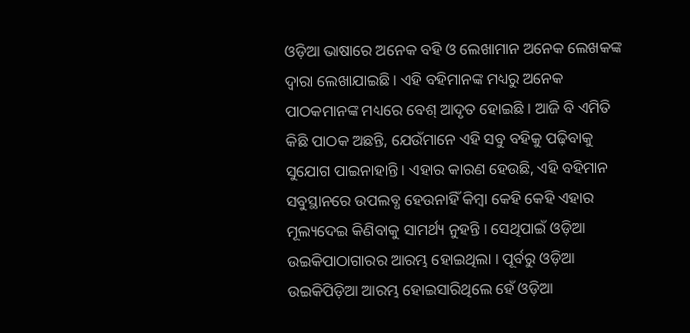ଓଡ଼ିଆ ଭାଷାରେ ଅନେକ ବ‌ହି ଓ ଲେଖାମାନ ଅନେକ ଲେଖକଙ୍କ ଦ୍ୱାରା ଲେଖାଯାଇଛି । ଏହି ବ‌ହିମାନଙ୍କ ମଧ୍ୟରୁ ଅନେକ ପାଠକମାନଙ୍କ ମଧ୍ୟରେ ବେଶ୍ ଆଦୃତ ହୋଇଛି । ଆଜି ବି ଏମିତି କିଛି ପାଠକ ଅଛନ୍ତି, ଯେଉଁମାନେ ଏହି ସବୁ ବ‌ହିକୁ ପଢ଼ିବାକୁ ସୁଯୋଗ ପାଇନାହାନ୍ତି । ଏହାର କାରଣ ହେଉଛି, ଏହି ବ‌ହିମାନ ସବୁସ୍ଥାନରେ ଉପଲବ୍ଧ ହେଉନାହିଁ କିମ୍ବା କେହି କେହି ଏହାର ମୂଲ୍ୟଦେଇ କିଣିବାକୁ ସାମର୍ଥ୍ୟ ନୁହ‌ନ୍ତି । ସେଥିପାଇଁ ଓଡ଼ିଆ ଉଇକିପାଠାଗାରର ଆରମ୍ଭ ହୋଇଥିଲା । ପୂର୍ବରୁ ଓଡ଼ିଆ ଉଇକିପିଡ଼ିଆ ଆରମ୍ଭ ହୋଇସାରିଥିଲେ ହେଁ ଓଡ଼ିଆ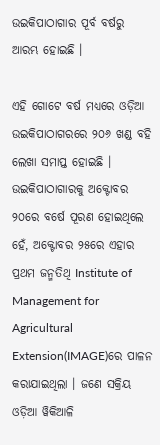ଉଇକିପାଠାଗାର ପୂର୍ବ ବର୍ଷରୁ ଆରମ୍ଭ ହୋଇଛି ।

ଏହି ଗୋଟେ ବର୍ଷ ମଧ୍ୟରେ ଓଡ଼ିଆ ଉଇକିପାଠାଗରରେ ୨୦୬ ଖଣ୍ଡ ବ‌ହି ଲେଖା ସମାପ୍ତ ହୋଇଛି । ଉଇକିପାଠାଗାରକୁ ଅକ୍ଟୋବର ୨୦ରେ ବର୍ଷେ ପୂରଣ ହୋଇଥିଲେ ହେଁ, ଅକ୍ଟୋବର ୨୫ରେ ଏହାର ପ୍ରଥମ ଜନ୍ମତିଥି Institute of Management for Agricultural Extension(IMAGE)ରେ ପାଳନ କରାଯାଇଥିଲା । ଜଣେ ସକ୍ରିୟ ଓଡ଼ିଆ ୱିକିଆଳି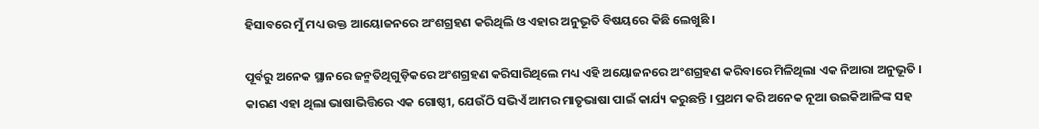ହିସାବରେ ମୁଁ ମଧ୍ୟ ଉକ୍ତ ଆୟୋଜନରେ ଅଂଶଗ୍ରହଣ କରିଥିଲି ଓ ଏହାର ଅନୁଭୂତି ବିଷୟରେ କିଛି ଲେଖୁଛି ।

ପୂର୍ବରୁ ଅନେକ ସ୍ଥାନରେ ଜନ୍ମତିଥିଗୁଡ଼ିକରେ ଅଂଶଗ୍ରହଣ କରିସାରିଥିଲେ ମଧ୍ୟ ଏହି ଅୟୋଜନରେ ଅଂଶଗ୍ରହଣ କରିବାରେ ମିଳିଥିଲା ଏକ ନିଆରା ଅନୁଭୂତି । କାରଣ ଏହା ଥିଲା ଭାଷାଭିତ୍ତିରେ ଏକ ଗୋଷ୍ଠୀ, ଯେଉଁଠି ସଭିଏଁ ଆମର ମାତୃଭାଷା ପାଇଁ କାର୍ଯ୍ୟ କରୁଛନ୍ତି । ପ୍ରଥମ କରି ଅନେକ ନୂଆ ଉଇକିଆଳିଙ୍କ ସ‌ହ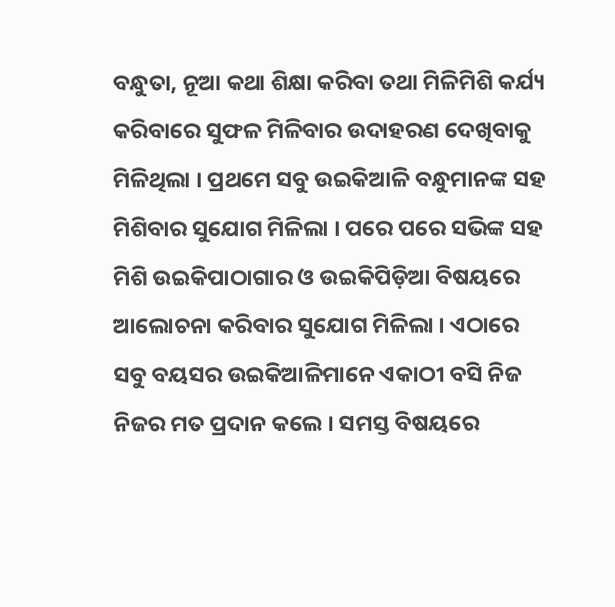ବନ୍ଧୁତା, ନୂଆ କଥା ଶିକ୍ଷା କରିବା ତ‌ଥା ମିଳିମିଶି କର୍ଯ୍ୟ କରିବାରେ ସୁଫଳ ମିଳିବାର ଉଦାହରଣ ଦେଖିବାକୁ ମିଳିଥିଲା । ପ୍ରଥମେ ସବୁ ଉଇକିଆଳି ବନ୍ଧୁମାନଙ୍କ ସ‌ହ ମିଶିବାର ସୁଯୋଗ ମିଳିଲା । ପରେ ପରେ ସଭିଙ୍କ ସ‌ହ ମିଶି ଉଇକିପାଠାଗାର ଓ ଉଇକିପିଡ଼ିଆ ବିଷୟରେ ଆଲୋଚନା କରିବାର ସୁଯୋଗ ମିଳିଲା । ଏଠାରେ ସବୁ ବୟସର ଉଇକିଆଳିମାନେ ଏକାଠୀ ବସି ନିଜ ନିଜର ମତ ପ୍ରଦାନ କଲେ । ସମସ୍ତ ବିଷୟରେ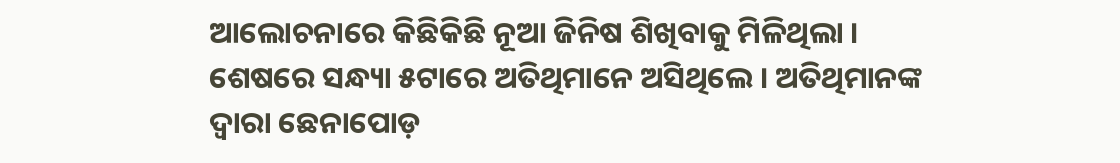ଆଲୋଚନାରେ କିଛିକିଛି ନୂଆ ଜିନିଷ ଶିଖିବାକୁ ମିଳିଥିଲା । ଶେଷରେ ସନ୍ଧ୍ୟା ୫ଟାରେ ଅତିଥିମାନେ ଅସିଥିଲେ । ଅତିଥିମାନଙ୍କ ଦ୍ୱାରା ଛେନାପୋଡ଼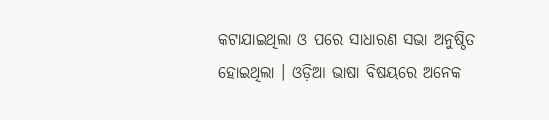କଟାଯାଇଥିଲା ଓ ପରେ ସାଧାରଣ ସଭା ଅନୁଷ୍ଠିତ ହୋଇଥିଲା । ଓଡ଼ିଆ ଭାଷା ବିଷୟରେ ଅନେକ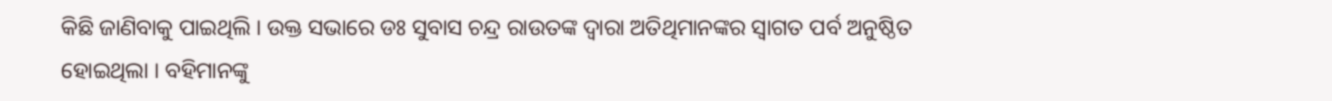କିଛି ଜାଣିବାକୁ ପାଇଥିଲି । ଉକ୍ତ ସଭାରେ ଡଃ ସୁବାସ ଚନ୍ଦ୍ର ରାଉତଙ୍କ ଦ୍ୱାରା ଅତିଥିମାନଙ୍କର ସ୍ୱାଗତ ପର୍ବ ଅନୁଷ୍ଠିତ ହୋଇଥିଲା । ବ‌ହିମାନଙ୍କୁ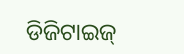ଡିଜିଟାଇଜ୍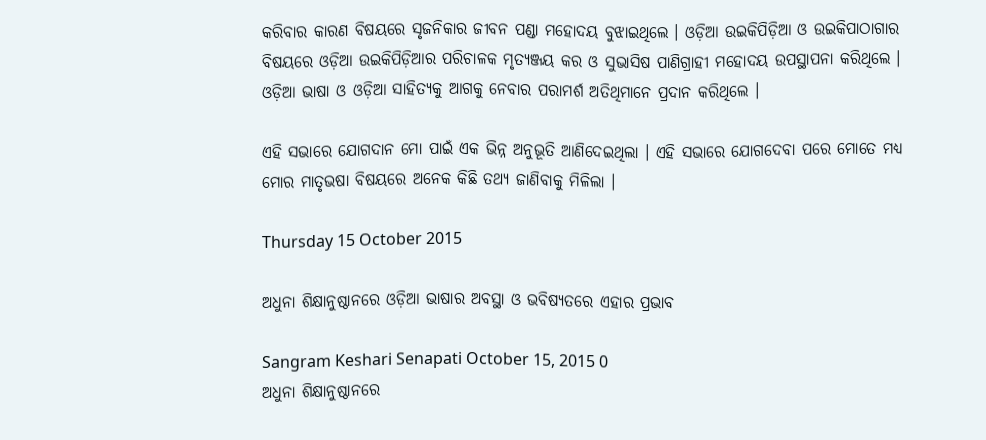କରିବାର କାରଣ ବିଷୟରେ ସୃଜନିକାର ଜୀବନ ପଣ୍ଡା ମହୋଦୟ ବୁଝାଇଥିଲେ । ଓଡ଼ିଆ ଉଇକିପିଡ଼ିଆ ଓ ଉଇକିପାଠାଗାର ବିଷୟରେ ଓଡ଼ିଆ ଉଇକିପିଡ଼ିଆର ପରିଚାଳକ ମୃତ୍ୟଞ୍ଜୟ କର ଓ ସୁଭାସିଷ ପାଣିଗ୍ରାହୀ ମହୋଦୟ ଉପସ୍ଥାପନା କରିଥିଲେ । ଓଡ଼ିଆ ଭାଷା ଓ ଓଡ଼ିଆ ସାହିତ୍ୟକୁ ଆଗକୁ ନେବାର ପରାମର୍ଶ ଅତିଥିମାନେ ପ୍ରଦାନ କରିଥିଲେ ।

ଏହି ସଭାରେ ଯୋଗଦାନ ମୋ ପାଇଁ ଏକ ଭିନ୍ନ ଅନୁଭୂତି ଆଣିଦେଇଥିଲା । ଏହି ସଭାରେ ଯୋଗଦେବା ପରେ ମୋତେ ମଧ୍ୟ ମୋର ମାତୃଭଷା ବିଷୟରେ ଅନେକ କିଛି ତ‌ଥ୍ୟ ଜାଣିବାକୁ ମିଳିଲା ।

Thursday 15 October 2015

ଅଧୁନା ଶିକ୍ଷାନୁଷ୍ଠାନରେ ଓଡ଼ିଆ ଭାଷାର ଅବସ୍ଥା ଓ ଭବିଷ୍ୟତରେ ଏହାର ପ୍ରଭାବ

Sangram Keshari Senapati October 15, 2015 0
ଅଧୁନା ଶିକ୍ଷାନୁଷ୍ଠାନରେ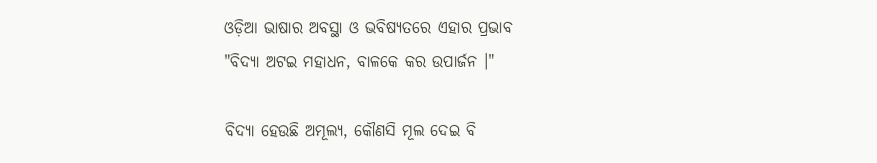ଓଡ଼ିଆ ଭାଷାର ଅବସ୍ଥା ଓ ଭବିଷ୍ୟତରେ ଏହାର ପ୍ରଭାବ
"ବିଦ୍ୟା ଅଟଇ ମହାଧନ, ବାଳକେ କର ଉପାର୍ଜନ ।"

ବିଦ୍ୟା ହେଉଛି ଅମୂଲ୍ୟ, କୌଣସି ମୂଲ ଦେଇ ବି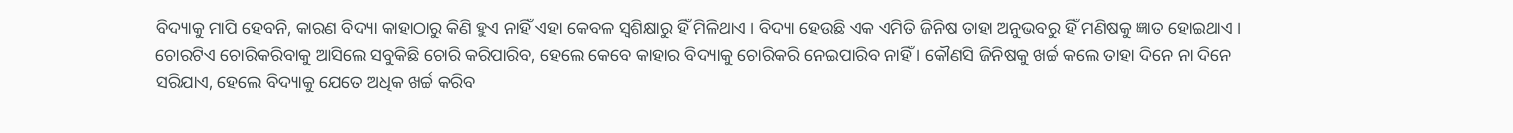ବିଦ୍ୟାକୁ ମାପି ହେବନି, କାରଣ ବିଦ୍ୟା କାହାଠାରୁ କିଣି ହୁଏ ନାହିଁ ଏହା କେବଳ ସ୍ୱଶିକ୍ଷାରୁ ହିଁ ମିଳିଥାଏ । ବିଦ୍ୟା ହେଉଛି ଏକ ଏମିତି ଜିନିଷ ତାହା ଅନୁଭବରୁ ହିଁ ମଣିଷକୁ ଜ୍ଞାତ ହୋଇଥାଏ । ଚୋରଟିଏ ଚୋରିକରିବାକୁ ଆସିଲେ ସବୁକିଛି ଚୋରି କରିପାରିବ, ହେଲେ କେବେ କାହାର ବିଦ୍ୟାକୁ ଚୋରିକରି ନେଇପାରିବ ନାହିଁ । କୌଣସି ଜିନିଷକୁ ଖର୍ଚ୍ଚ କଲେ ତାହା ଦିନେ ନା ଦିନେ ସରିଯାଏ, ହେଲେ ବିଦ୍ୟାକୁ ଯେତେ ଅଧିକ ଖର୍ଚ୍ଚ କରିବ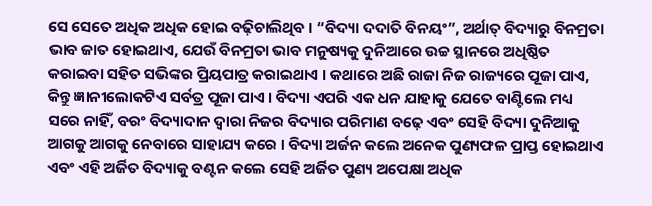ସେ ସେତେ ଅଧିକ ଅଧିକ ହୋଇ ବଢ଼ିଚାଲିଥିବ । “ବିଦ୍ୟା ଦ‌ଦାତି ବିନୟଂ”, ଅର୍ଥାତ୍ ବିଦ୍ୟାରୁ ବିନମ୍ରତା ଭାବ ଜାତ ହୋଇଥାଏ, ଯେଉଁ ବିନମ୍ରତା ଭାବ ମନୁଷ୍ୟକୁ ଦୁନିଆରେ ଉଚ୍ଚ ସ୍ଥାନରେ ଅଧିଷ୍ଠିତ କରାଇବା ସ‌ହିତ ସଭିଙ୍କର ପ୍ରିୟପାତ୍ର କରାଇଥାଏ । କଥାରେ ଅଛି ରାଜା ନିଜ ରାଜ୍ୟରେ ପୂଜା ପାଏ, କିନ୍ତୁ ଜ୍ଞାନୀଲୋକଟିଏ ସର୍ବତ୍ର ପୂଜା ପାଏ । ବିଦ୍ୟା ଏପରି ଏକ ଧନ ଯାହାକୁ ଯେତେ ବାଣ୍ଟିଲେ ମଧ୍ୟ ସରେ ନାହିଁ, ବରଂ ବିଦ୍ୟାଦାନ ଦ୍ୱାରା ନିଜର ବିଦ୍ୟାର ପରିମାଣ ବଢ଼େ ଏବଂ ସେହି ବିଦ୍ୟା ଦୁନିଆକୁ ଆଗକୁ ଆଗକୁ ନେବାରେ ସାହାଯ୍ୟ କରେ । ବିଦ୍ୟା ଅର୍ଜନ କଲେ ଅନେକ ପୁଣ୍ୟଫଳ ପ୍ରାପ୍ତ ହୋଇଥାଏ ଏବଂ ଏହି ଅର୍ଜିତ ବିଦ୍ୟାକୁ ବଣ୍ଟନ କଲେ ସେହି ଅର୍ଜିତ ପୁଣ୍ୟ ଅପେକ୍ଷା ଅଧିକ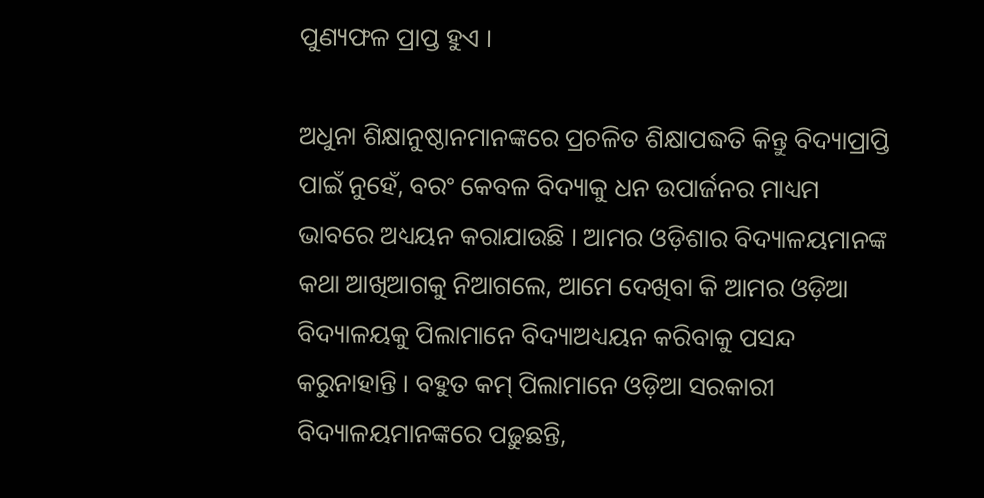ପୁଣ୍ୟଫଳ ପ୍ରାପ୍ତ ହୁଏ ।

ଅଧୁନା ଶିକ୍ଷାନୁଷ୍ଠାନମାନଙ୍କରେ ପ୍ରଚଳିତ ଶିକ୍ଷାପଦ୍ଧତି କିନ୍ତୁ ବିଦ୍ୟାପ୍ରାପ୍ତି ପାଇଁ ନୁହେଁ, ବରଂ କେବଳ ବିଦ୍ୟାକୁ ଧନ ଉପାର୍ଜନର ମାଧ୍ୟମ ଭାବରେ ଅଧ୍ୟୟନ କରାଯାଉଛି । ଆମର ଓଡ଼ିଶାର ବିଦ୍ୟାଳୟମାନଙ୍କ କଥା ଆଖିଆଗକୁ ନିଆଗଲେ, ଆମେ ଦେଖିବା କି ଆମର ଓଡ଼ିଆ ବିଦ୍ୟାଳୟକୁ ପିଲାମାନେ ବିଦ୍ୟାଅଧ୍ୟୟନ କରିବାକୁ ପସନ୍ଦ କରୁନାହାନ୍ତି । ବ‌ହୁତ କମ୍ ପିଲାମାନେ ଓଡ଼ିଆ ସରକାରୀ ବିଦ୍ୟାଳୟମାନଙ୍କରେ ପଢ଼ୁଛନ୍ତି,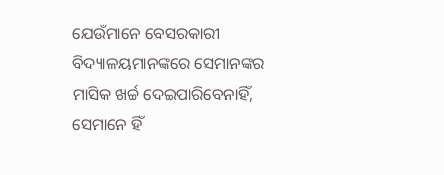ଯେଉଁମାନେ ବେସରକାରୀ ବିଦ୍ୟାଳୟମାନଙ୍କରେ ସେମାନଙ୍କର ମାସିକ ଖର୍ଚ୍ଚ ଦେଇପାରିବେନାହିଁ, ସେମାନେ ହିଁ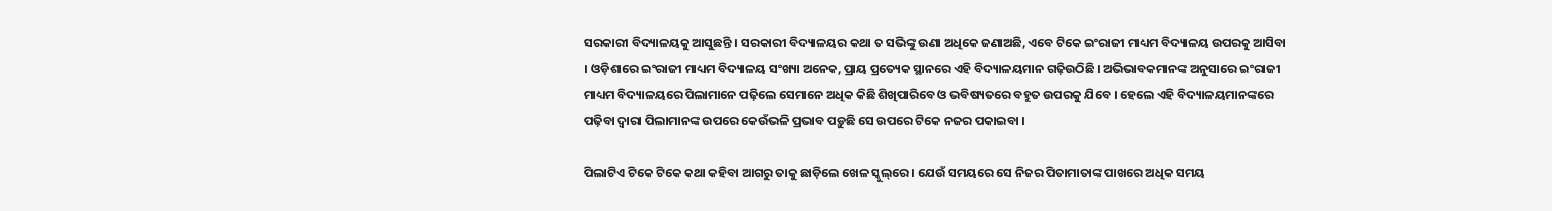ସରକାରୀ ବିଦ୍ୟାଳୟକୁ ଆସୁଛନ୍ତି । ସରକାରୀ ବିଦ୍ୟାଳୟର କଥା ତ ସଭିଙ୍କୁ ଉଣା ଅଧିକେ ଜଣାଅଛି, ଏବେ ଟିକେ ଇଂରାଜୀ ମାଧ୍ୟମ ବିଦ୍ୟାଳୟ ଉପରକୁ ଆସିବା । ଓଡ଼ିଶାରେ ଇଂରାଜୀ ମାଧ୍ୟମ ବିଦ୍ୟାଳୟ ସଂଖ୍ୟା ଅନେକ, ପ୍ରାୟ ପ୍ରତ୍ୟେକ ସ୍ଥାନରେ ଏହି ବିଦ୍ୟାଳୟମାନ ଗଢ଼ିଉଠିଛି । ଅଭିଭାବକମାନଙ୍କ ଅନୁସାରେ ଇଂରାଜୀ ମାଧ୍ୟମ ବିଦ୍ୟାଳୟରେ ପିଲାମାନେ ପଢ଼ିଲେ ସେମାନେ ଅଧିକ କିଛି ଶିଖିପାରିବେ ଓ ଭବିଷ୍ୟତରେ ବ‌ହୁତ ଉପରକୁ ଯିବେ । ହେଲେ ଏହି ବିଦ୍ୟାଳୟମାନଙ୍କରେ ପଢ଼ିବା ଦ୍ୱାରା ପିଲାମାନଙ୍କ ଉପରେ କେଉଁଭଳି ପ୍ରଭାବ ପଡ଼ୁଛି ସେ ଉପରେ ଟିକେ ନ‌ଜର ପକାଇବା ।

ପିଲାଟିଏ ଟିକେ ଟିକେ କଥା କ‌ହିବା ଆଗରୁ ତାକୁ ଛାଡ଼ିଲେ ଖେଳ ସ୍କୁଲ୍‌ରେ । ଯେଉଁ ସମୟରେ ସେ ନିଜର ପିତାମାତାଙ୍କ ପାଖରେ ଅଧିକ ସମୟ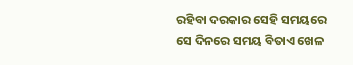ରହିବା ଦରକାର ସେହି ସମୟରେ ସେ ଦିନରେ ସମୟ ବିତାଏ ଖେଳ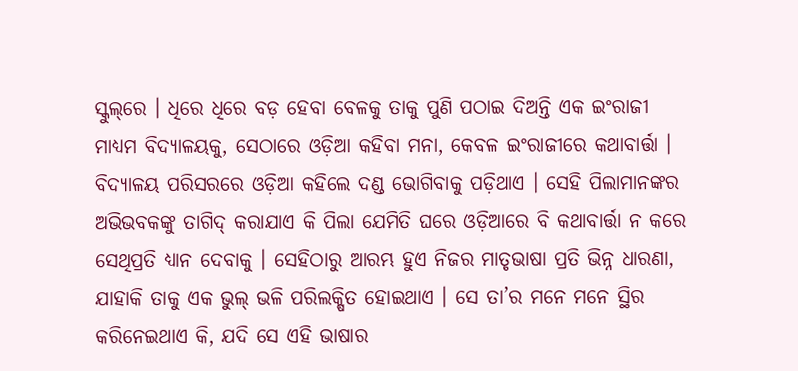ସ୍କୁଲ୍‌ରେ । ଧିରେ ଧିରେ ବଡ଼ ହେବା ବେଳକୁ ତାକୁ ପୁଣି ପଠାଇ ଦିଅନ୍ତି ଏକ ଇଂରାଜୀ ମାଧ୍ୟମ ବିଦ୍ୟାଳୟକୁ, ସେଠାରେ ଓଡ଼ିଆ କ‌ହିବା ମନା, କେବଳ ଇଂରାଜୀରେ କ‌ଥାବାର୍ତ୍ତା । ବିଦ୍ୟାଳୟ ପରିସରରେ ଓଡ଼ିଆ କ‌ହିଲେ ଦଣ୍ଡ ଭୋଗିବାକୁ ପଡ଼ିଥାଏ । ସେହି ପିଲାମାନଙ୍କର ଅଭିଭବକଙ୍କୁ ତାଗିଦ୍ କରାଯାଏ କି ପିଲା ଯେମିତି ଘରେ ଓଡ଼ିଆରେ ବି କଥାବାର୍ତ୍ତା ନ କରେ ସେଥିପ୍ରତି ଧ୍ୟାନ ଦେବାକୁ । ସେ‌ହିଠାରୁ ଆରମ୍ଭ ହୁଏ ନିଜର ମାତୃଭାଷା ପ୍ରତି ଭିନ୍ନ ଧାରଣା, ଯାହାକି ତାକୁ ଏକ ଭୁଲ୍ ଭଳି ପରିଲକ୍ଷିତ ହୋଇଥାଏ । ସେ ତା’ର ମନେ ମନେ ସ୍ଥିର କରିନେଇଥାଏ କି, ଯଦି ସେ ଏହି ଭାଷାର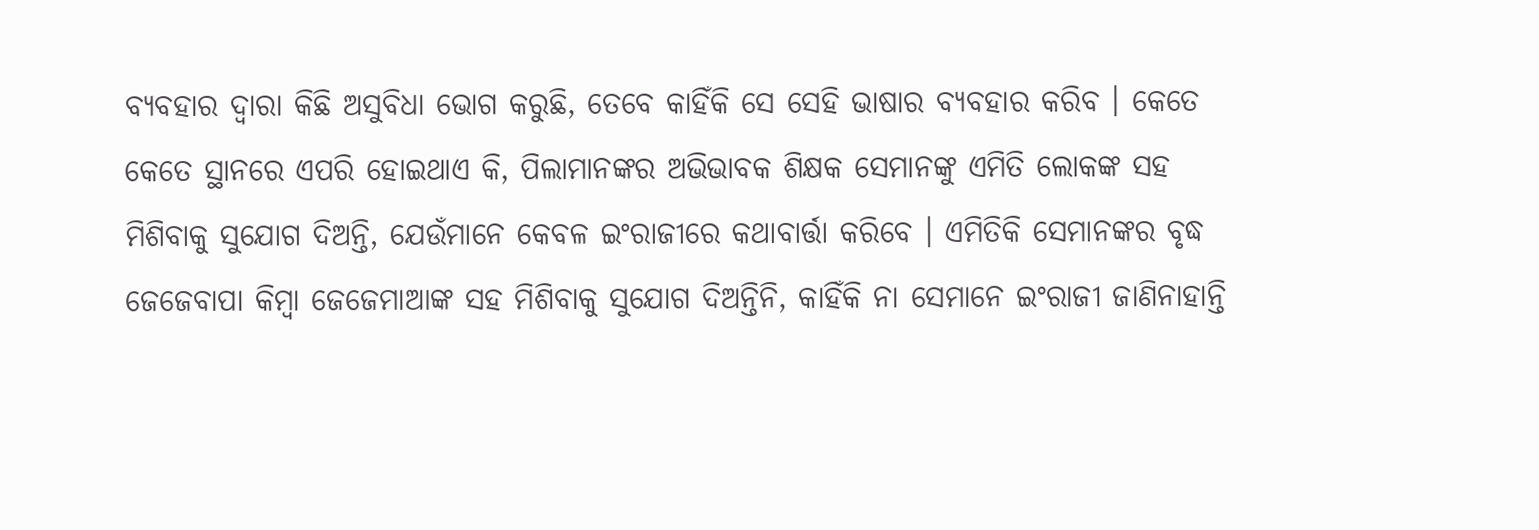ବ୍ୟବ‌ହାର ଦ୍ୱାରା କିଛି ଅସୁବିଧା ଭୋଗ କରୁଛି, ତେବେ କାହିଁକି ସେ ସେହି ଭାଷାର ବ୍ୟବ‌ହାର କରିବ । କେତେ କେତେ ସ୍ଥାନରେ ଏପରି ହୋଇଥାଏ କି, ପିଲାମାନଙ୍କର ଅଭିଭାବକ ଶିକ୍ଷକ ସେମାନଙ୍କୁ ଏମିତି ଲୋକଙ୍କ ସ‌ହ ମିଶିବାକୁ ସୁଯୋଗ ଦିଅନ୍ତି, ଯେଉଁମାନେ କେବଳ ଇଂରାଜୀରେ କଥାବାର୍ତ୍ତା କରିବେ । ଏମିତିକି ସେମାନଙ୍କର ବୃଦ୍ଧ ଜେଜେବାପା କିମ୍ବା ଜେଜେମାଆଙ୍କ ସ‌ହ ମିଶିବାକୁ ସୁଯୋଗ ଦିଅନ୍ତିନି, କାହିଁକି ନା ସେମାନେ ଇଂରାଜୀ ଜାଣିନାହାନ୍ତି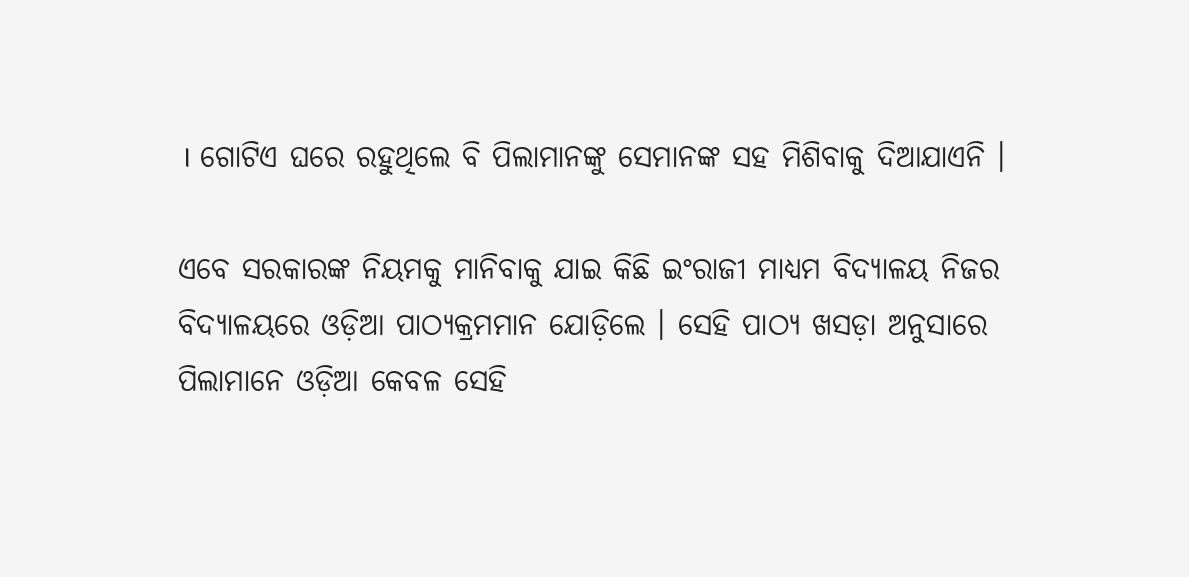। ଗୋଟିଏ ଘରେ ରହୁଥିଲେ ବି ପିଲାମାନଙ୍କୁ ସେମାନଙ୍କ ସ‌ହ ମିଶିବାକୁ ଦିଆଯାଏନି ।

ଏବେ ସରକାରଙ୍କ ନିୟମକୁ ମାନିବାକୁ ଯାଇ କିଛି ଇଂରାଜୀ ମାଧ୍ୟମ ବିଦ୍ୟାଳୟ ନିଜର ବିଦ୍ୟାଳୟରେ ଓଡ଼ିଆ ପାଠ୍ୟକ୍ରମମାନ ଯୋଡ଼ିଲେ । ସେହି ପାଠ୍ୟ ଖସଡ଼ା ଅନୁସାରେ ପିଲାମାନେ ଓଡ଼ିଆ କେବଳ ସେହି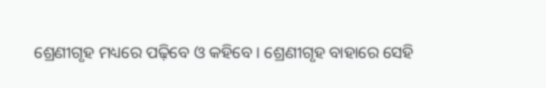ଶ୍ରେଣୀଗୃହ ମଧ୍ୟରେ ପଢ଼ିବେ ଓ କ‌ହିବେ । ଶ୍ରେଣୀଗୃହ ବାହାରେ ସେହି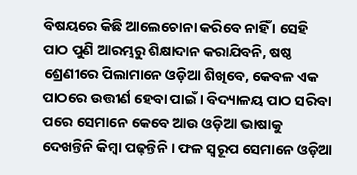ବିଷୟରେ କିଛି ଆଲେଚୋନା କରିବେ ନାହିଁ । ସେହି ପାଠ ପୁଣି ଆରମ୍ଭରୁ ଶିକ୍ଷାଦାନ କରାଯିବନି, ଷଷ୍ଠ ଶ୍ରେଣୀରେ ପିଲାମାନେ ଓଡ଼ିଆ ଶିଖିବେ, କେବଳ ଏକ ପାଠରେ ଉତ୍ତୀର୍ଣ ହେବା ପାଇଁ । ବିଦ୍ୟାଳୟ ପାଠ ସରିବା ପରେ ସେମାନେ କେବେ ଆଉ ଓଡ଼ିଆ ଭାଷାକୁ ଦେଖନ୍ତିନି କିମ୍ବା ପଢ଼ନ୍ତିନି । ଫଳ ସ୍ୱରୂପ ସେମାନେ ଓଡ଼ିଆ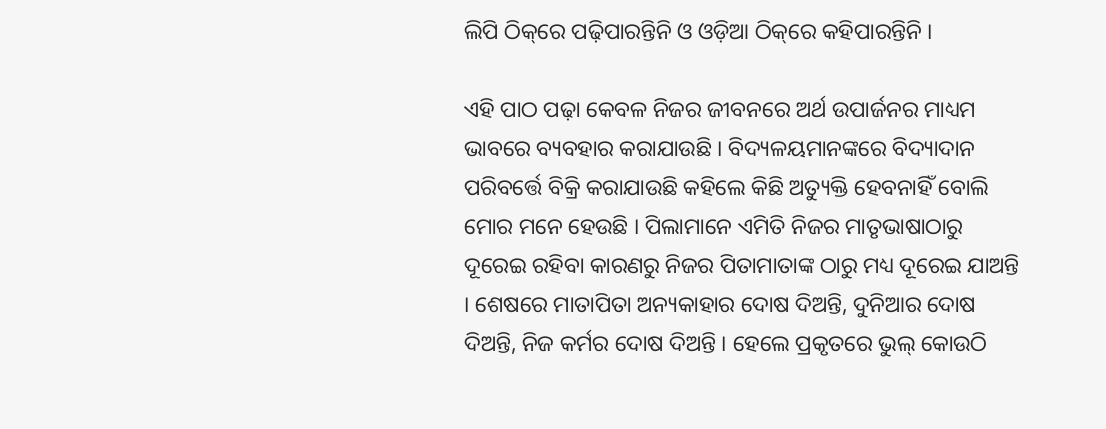ଲିପି ଠିକ୍‌ରେ ପଢ଼ିପାରନ୍ତିନି ଓ ଓଡ଼ିଆ ଠିକ୍‌ରେ କ‌ହିପାରନ୍ତିନି ।

ଏହି ପାଠ ପଢ଼ା କେବଳ ନିଜର ଜୀବନରେ ଅର୍ଥ ଉପାର୍ଜନର ମାଧ୍ୟମ ଭାବରେ ବ୍ୟବ‌‌ହାର କରାଯାଉଛି । ବିଦ୍ୟଳୟମାନଙ୍କରେ ବିଦ୍ୟାଦାନ ପରିବର୍ତ୍ତେ ବିକ୍ରି କରାଯାଉଛି କ‌ହିଲେ କିଛି ଅତ୍ୟୁକ୍ତି ହେବନାହିଁ ବୋଲି ମୋର ମନେ ହେଉଛି । ପିଲାମାନେ ଏମିତି ନିଜର ମାତୃଭାଷାଠାରୁ ଦୂରେଇ ରହିବା କାରଣରୁ ନିଜର ପିତାମାତାଙ୍କ ଠାରୁ ମଧ୍ୟ ଦୂରେଇ ଯାଅନ୍ତି । ଶେଷରେ ମାତାପିତା ଅନ୍ୟକାହାର ଦୋଷ ଦିଅନ୍ତି, ଦୁନିଆର ଦୋଷ ଦିଅନ୍ତି, ନିଜ କର୍ମର ଦୋଷ ଦିଅନ୍ତି । ହେଲେ ପ୍ରକୃତରେ ଭୁଲ୍ କୋଉଠି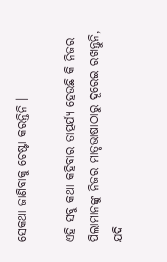ସେକଥା ଜାଣିବାକୁ ଚେଷ୍ଟା କରନ୍ତିନି ।

ଏହି ସବୁ କଥା କ‌ହିବାର ତାତ୍ପର୍ଯ୍ୟ ହେଉଛି କି ନିଜର ପିଲାମାନଙ୍କୁ ନିଜର ମାତୃଭାଷାଠାରୁ ଦୂରେଇ ରଖନ୍ତୁନି, ଯଦି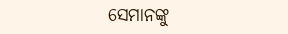ସେମାନଙ୍କୁ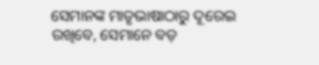ସେମାନଙ୍କ ମାତୃଭାଷାଠାରୁ ଦୂରେଇ ରଖିବେ, ସେମାନେ ବଡ଼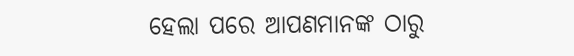ହେଲା ପରେ ଆପଣମାନଙ୍କ ଠାରୁ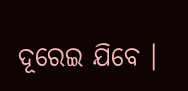ଦୂରେଇ ଯିବେ ।